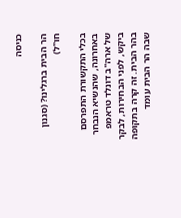כניסה

הר הבית ברגלינו? (סגנון חו"ל)

בכלי התקשורת התפרסם באחרונה, שהנשיא הנבחר של ארה"ב דונלד טראמפ ביקש, לפני הבחירות, לבקר בהר הבית. זה קרה בתקופה שבה הר הבית עומד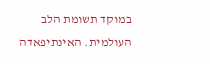במוקד תשומת הלב העולמית. האינתיפאדה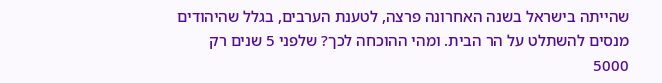שהייתה בישראל בשנה האחרונה פרצה, לטענת הערבים, בגלל שהיהודים מנסים להשתלט על הר הבית. ומהי ההוכחה לכך? שלפני 5 שנים רק 5000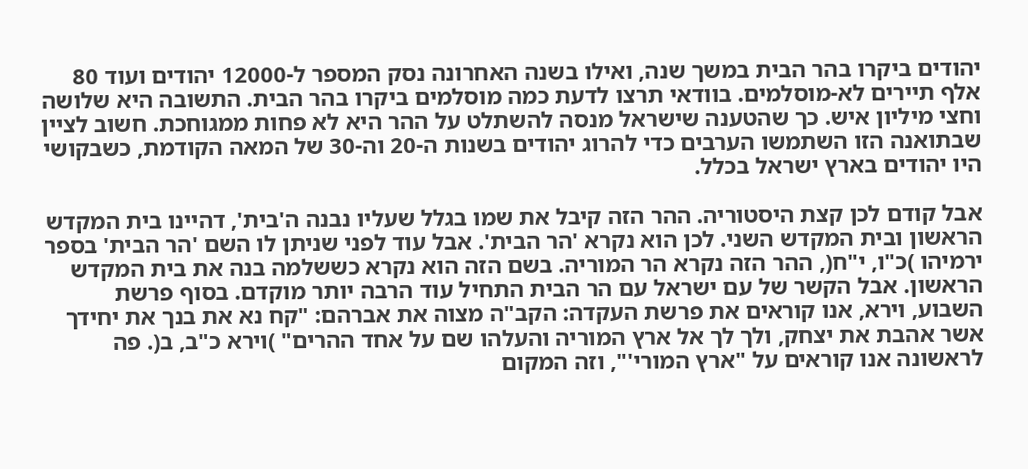יהודים ביקרו בהר הבית במשך שנה, ואילו בשנה האחרונה נסק המספר ל-12000 יהודים ועוד 80 אלף תיירים לא-מוסלמים. בוודאי תרצו לדעת כמה מוסלמים ביקרו בהר הבית. התשובה היא שלושה וחצי מיליון איש. כך שהטענה שישראל מנסה להשתלט על ההר היא לא פחות ממגוחכת. חשוב לציין שבתואנה הזו השתמשו הערבים כדי להרוג יהודים בשנות ה-20 וה-30 של המאה הקודמת, כשבקושי היו יהודים בארץ ישראל בכלל.

אבל קודם לכן קצת היסטוריה. ההר הזה קיבל את שמו בגלל שעליו נבנה ה'בית', דהיינו בית המקדש הראשון ובית המקדש השני. לכן הוא נקרא 'הר הבית'. אבל עוד לפני שניתן לו השם 'הר הבית' בספר ירמיהו )כ"ו, י"ח(, ההר הזה נקרא הר המוריה. בשם הזה הוא נקרא כששלמה בנה את בית המקדש הראשון. אבל הקשר של עם ישראל עם הר הבית התחיל עוד הרבה יותר מוקדם. בסוף פרשת השבוע, וירא, אנו קוראים את פרשת העקדה: הקב"ה מצוה את אברהם: "קח נא את בנך את יחידך אשר אהבת את יצחק, ולך לך אל ארץ המוריה והעלהו שם על אחד ההרים" )וירא כ"ב, ב(. פה לראשונה אנו קוראים על "ארץ המורי'", וזה המקום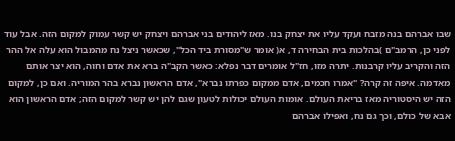שבו אברהם בנה מזבח ועקד עליו את יצחק בנו. מאז ליהודים בני אברהם ויצחק יש קשר עמוק למקום הזה. אבל עוד לפני כן, הרמב"ם )בהלכות בית הבחירה ד, א( אומר ש"מסורת ביד הכל", שכאשר ניצל נח מהמבול הוא עלה אל ההר הזה והקריב עליו קרבנות. יתרה מזו, חז"ל אומרים דבר נפלא: כאשר הקב"ה ברא את אדם וחוה, הוא יצר אותם מאדמה. איפה זה קרה? "אמרו חכמים, אדם ממקום כפרתו נברא", אדם הראשון נברא בהר המוריה. ואם כן, למקום הזה יש היסטוריה מאז בריאת העולם. אומות העולם יכולות לטעון שגם להן יש קשר למקום הזה; אדם הראשון הוא אבא של כולם, וכך גם נח, ואפילו אברהם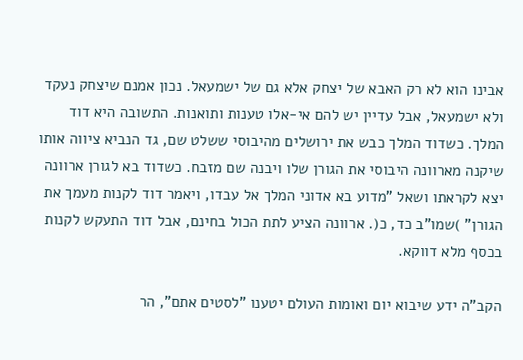אבינו הוא לא רק האבא של יצחק אלא גם של ישמעאל. נכון אמנם שיצחק נעקד ולא ישמעאל, אבל עדיין יש להם אי-אלו טענות ותואנות. התשובה היא דוד המלך. כשדוד המלך כבש את ירושלים מהיבוסי ששלט שם, גד הנביא ציווה אותו שיקנה מארוונה היבוסי את הגורן שלו ויבנה שם מזבח. כשדוד בא לגורן ארוונה יצא לקראתו ושאל "מדוע בא אדוני המלך אל עבדו, ויאמר דוד לקנות מעמך את הגורן" )שמו"ב כד, כ(. ארוונה הציע לתת הכול בחינם, אבל דוד התעקש לקנות בכסף מלא דווקא.

הקב"ה ידע שיבוא יום ואומות העולם יטענו "לסטים אתם", הר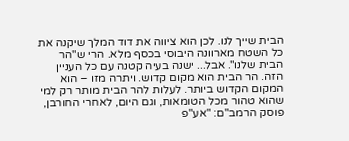הבית שייך לנו. לכן הוא ציווה את דוד המלך שיקנה את כל השטח מארוונה היבוסי בכסף מלא. הרי ש"הר הבית שלנו". אבל... ישנה בעיה קטנה עם כל העניין הזה. הר הבית הוא מקום קדוש. ויתרה מזו – הוא המקום הקדוש ביותר. לעלות להר הבית מותר רק למי שהוא טהור מכל הטומאות, וגם היום, לאחרי החורבן, פוסק הרמב"ם: "אע"פ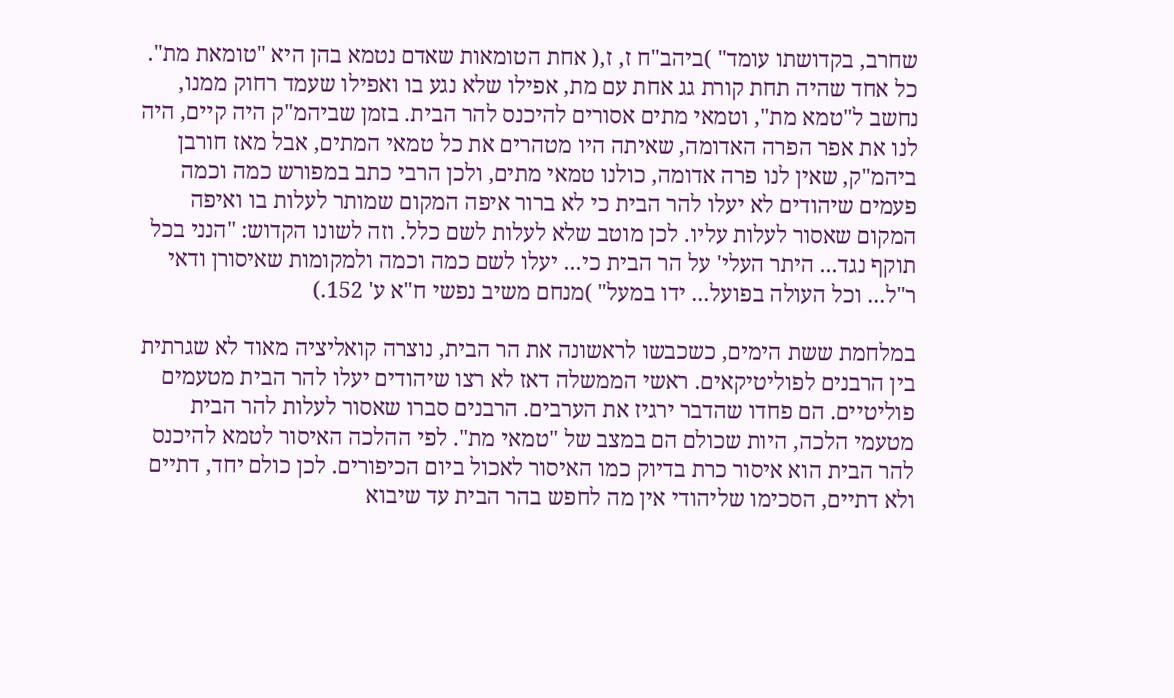שחרב, בקדושתו עומד" )ביהב"ח ז, ז,( אחת הטומאות שאדם נטמא בהן היא "טומאת מת". כל אחד שהיה תחת קורת גג אחת עם מת, אפילו שלא נגע בו ואפילו שעמד רחוק ממנו, נחשב ל"טמא מת", וטמאי מתים אסורים להיכנס להר הבית. בזמן שביהמ"ק היה קיים, היה לנו את אפר הפרה האדומה, שאיתה היו מטהרים את כל טמאי המתים, אבל מאז חורבן ביהמ"ק, שאין לנו פרה אדומה, כולנו טמאי מתים, ולכן הרבי כתב במפורש כמה וכמה פעמים שיהודים לא יעלו להר הבית כי לא ברור איפה המקום שמותר לעלות בו ואיפה המקום שאסור לעלות עליו. לכן מוטב שלא לעלות לשם כלל. וזה לשונו הקדוש: "הנני בכל תוקף נגד... היתר העלי' על הר הבית כי... יעלו לשם כמה וכמה ולמקומות שאיסורן ודאי ר"ל... וכל העולה בפועל... ידו במעל" )מנחם משיב נפשי ח"א ע' 152.)

במלחמת ששת הימים, כשכבשו לראשונה את הר הבית, נוצרה קואליציה מאוד לא שגרתית בין הרבנים לפוליטיקאים. ראשי הממשלה דאז לא רצו שיהודים יעלו להר הבית מטעמים פוליטיים. הם פחדו שהדבר ירגיז את הערבים. הרבנים סברו שאסור לעלות להר הבית מטעמי הלכה, היות שכולם הם במצב של "טמאי מת". לפי ההלכה האיסור לטמא להיכנס להר הבית הוא איסור כרת בדיוק כמו האיסור לאכול ביום הכיפורים. לכן כולם יחד, דתיים ולא דתיים, הסכימו שליהודי אין מה לחפש בהר הבית עד שיבוא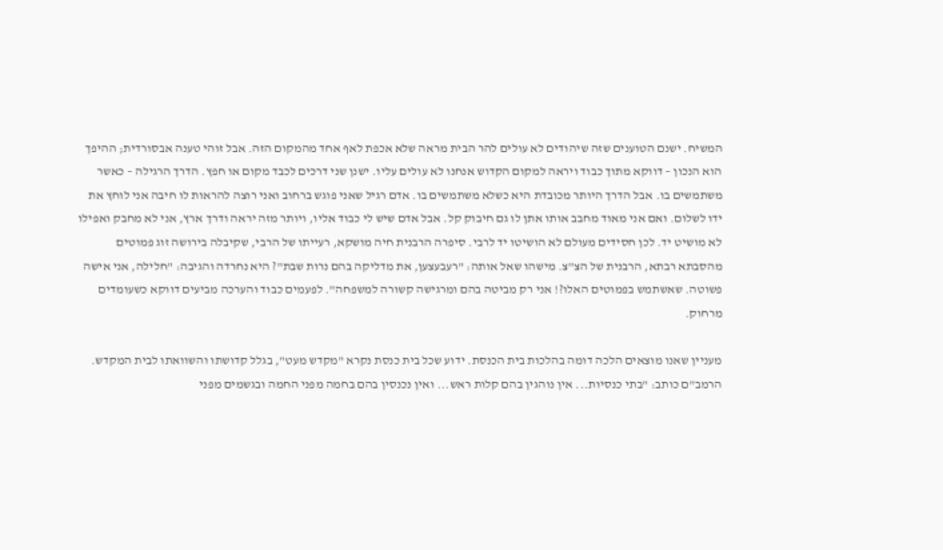המשיח. ישנם הטוענים שזה שיהודים לא עולים להר הבית מראה שלא אכפת לאף אחד מהמקום הזה. אבל זוהי טענה אבסורדית; ההיפך הוא הנכון – דווקא מתוך כבוד ויראה למקום הקדוש אנחנו לא עולים עליו. ישנן שני דרכים לכבד מקום או חפץ. הדרך הרגילה – כאשר משתמשים בו. אבל הדרך היותר מכובדת היא כשלא משתמשים בו. אדם רגיל שאני פוגש ברחוב ואני רוצה להראות לו חיבה אני לוחץ את ידו לשלום. ואם אני מאוד מחבב אותו אתן לו גם חיבוק קל. אבל אדם שיש לי כבוד אליו, ויותר מזה יראה ודרך ארץ, אני לא מחבק ואפילו לא מושיט יד. לכן חסידים מעולם לא הושיטו יד לרבי. סיפרה הרבנית חיה מושקא, רעייתו של הרבי, שקיבלה בירושה זוג פמוטים מהסבתא רבתא, הרבנית של הצ"צ. מישהו שאל אותה: "רעבעצען, את מדליקה בהם נרות שבת"? היא נחרדה והגיבה: "חלילה, אני אישה פשוטה. שאשתמש בפמוטים האלו?! אני רק מביטה בהם ומרגישה קשורה למשפחה". לפעמים כבוד והערכה מביעים דווקא כשעומדים מרחוק.

מעניין שאנו מוצאים הלכה דומה בהלכות בית הכנסת. ידוע שכל בית כנסת נקרא "מקדש מעט", בגלל קדושתו והשוואתו לבית המקדש. הרמב"ם כותב: "בתי כנסיות... אין נוהגין בהם קלות ראש... ואין נכנסין בהם בחמה מפני החמה ובגשמים מפני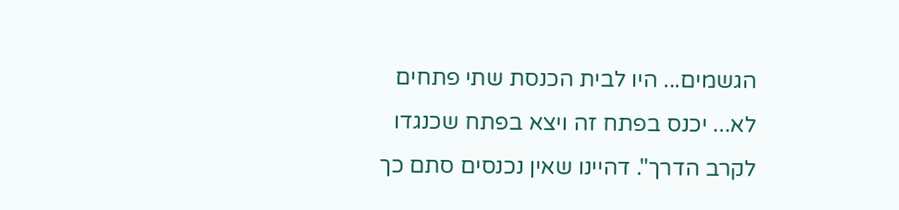הגשמים... היו לבית הכנסת שתי פתחים לא... יכנס בפתח זה ויצא בפתח שכנגדו לקרב הדרך". דהיינו שאין נכנסים סתם כך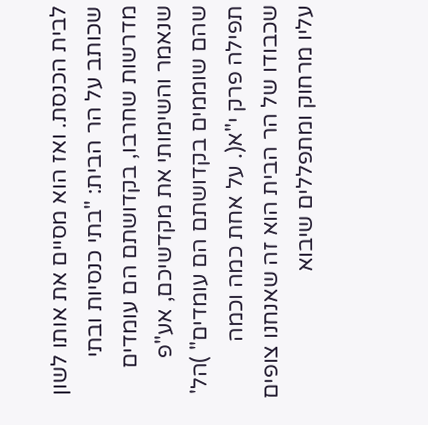לבית הכנסת. ואז הוא מסיים את אותו לשון שכותב על הר הבית: "בתי כנסיות ובתי מדרשות שחרבו, בקדושתם הם עומדים שנאמר והשימותי את מקדשיכם, אע"פ שהם שוממים בקדושתם הם עומדים" )הל' תפילה פרק י"א(. על אחת כמה וכמה שכבודו של הר הבית הוא זה שאנחנו צופים עליו מרחוק ומתפללים שיבוא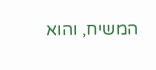המשיח, והוא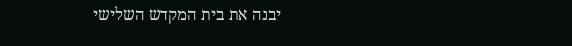יבנה את בית המקדש השלישי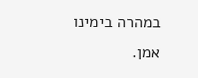במהרה בימינו אמן.